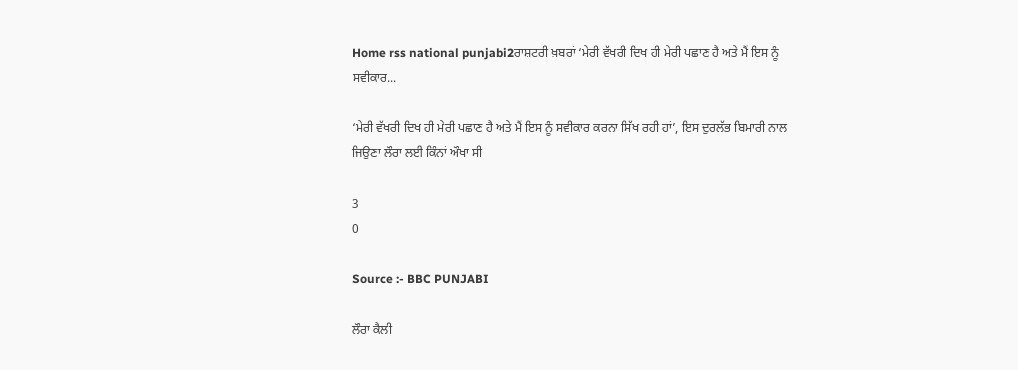Home rss national punjabi2ਰਾਸ਼ਟਰੀ ਖ਼ਬਰਾਂ ‘ਮੇਰੀ ਵੱਖਰੀ ਦਿਖ ਹੀ ਮੇਰੀ ਪਛਾਣ ਹੈ ਅਤੇ ਮੈਂ ਇਸ ਨੂੰ ਸਵੀਕਾਰ...

‘ਮੇਰੀ ਵੱਖਰੀ ਦਿਖ ਹੀ ਮੇਰੀ ਪਛਾਣ ਹੈ ਅਤੇ ਮੈਂ ਇਸ ਨੂੰ ਸਵੀਕਾਰ ਕਰਨਾ ਸਿੱਖ ਰਹੀ ਹਾਂ’, ਇਸ ਦੁਰਲੱਭ ਬਿਮਾਰੀ ਨਾਲ ਜਿਉਣਾ ਲੌਰਾ ਲਈ ਕਿੰਨਾਂ ਔਖਾ ਸੀ

3
0

Source :- BBC PUNJABI

ਲੌਰਾ ਕੈਲੀ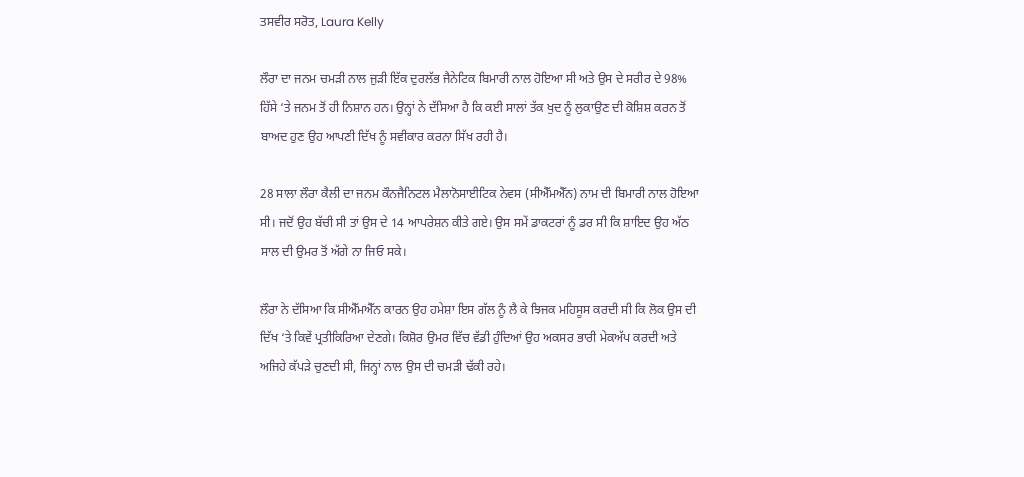ਤਸਵੀਰ ਸਰੋਤ, Laura Kelly

ਲੌਰਾ ਦਾ ਜਨਮ ਚਮੜੀ ਨਾਲ ਜੁੜੀ ਇੱਕ ਦੁਰਲੱਭ ਜੈਨੇਟਿਕ ਬਿਮਾਰੀ ਨਾਲ ਹੋਇਆ ਸੀ ਅਤੇ ਉਸ ਦੇ ਸਰੀਰ ਦੇ 98% ਹਿੱਸੇ ‘ਤੇ ਜਨਮ ਤੋਂ ਹੀ ਨਿਸ਼ਾਨ ਹਨ। ਉਨ੍ਹਾਂ ਨੇ ਦੱਸਿਆ ਹੈ ਕਿ ਕਈ ਸਾਲਾਂ ਤੱਕ ਖੁਦ ਨੂੰ ਲੁਕਾਉਣ ਦੀ ਕੋਸ਼ਿਸ਼ ਕਰਨ ਤੋਂ ਬਾਅਦ ਹੁਣ ਉਹ ਆਪਣੀ ਦਿੱਖ ਨੂੰ ਸਵੀਕਾਰ ਕਰਨਾ ਸਿੱਖ ਰਹੀ ਹੈ।

28 ਸਾਲਾ ਲੌਰਾ ਕੈਲੀ ਦਾ ਜਨਮ ਕੌਨਜੈਨਿਟਲ ਮੈਲਾਨੋਸਾਈਟਿਕ ਨੇਵਸ (ਸੀਐੱਮਐੱਨ) ਨਾਮ ਦੀ ਬਿਮਾਰੀ ਨਾਲ ਹੋਇਆ ਸੀ। ਜਦੋਂ ਉਹ ਬੱਚੀ ਸੀ ਤਾਂ ਉਸ ਦੇ 14 ਆਪਰੇਸ਼ਨ ਕੀਤੇ ਗਏ। ਉਸ ਸਮੇਂ ਡਾਕਟਰਾਂ ਨੂੰ ਡਰ ਸੀ ਕਿ ਸ਼ਾਇਦ ਉਹ ਅੱਠ ਸਾਲ ਦੀ ਉਮਰ ਤੋਂ ਅੱਗੇ ਨਾ ਜਿਓ ਸਕੇ।

ਲੌਰਾ ਨੇ ਦੱਸਿਆ ਕਿ ਸੀਐੱਮਐੱਨ ਕਾਰਨ ਉਹ ਹਮੇਸ਼ਾ ਇਸ ਗੱਲ ਨੂੰ ਲੈ ਕੇ ਝਿਜਕ ਮਹਿਸੂਸ ਕਰਦੀ ਸੀ ਕਿ ਲੋਕ ਉਸ ਦੀ ਦਿੱਖ ‘ਤੇ ਕਿਵੇਂ ਪ੍ਰਤੀਕਿਰਿਆ ਦੇਣਗੇ। ਕਿਸ਼ੋਰ ਉਮਰ ਵਿੱਚ ਵੱਡੀ ਹੁੰਦਿਆਂ ਉਹ ਅਕਸਰ ਭਾਰੀ ਮੇਕਅੱਪ ਕਰਦੀ ਅਤੇ ਅਜਿਹੇ ਕੱਪੜੇ ਚੁਣਦੀ ਸੀ, ਜਿਨ੍ਹਾਂ ਨਾਲ ਉਸ ਦੀ ਚਮੜੀ ਢੱਕੀ ਰਹੇ।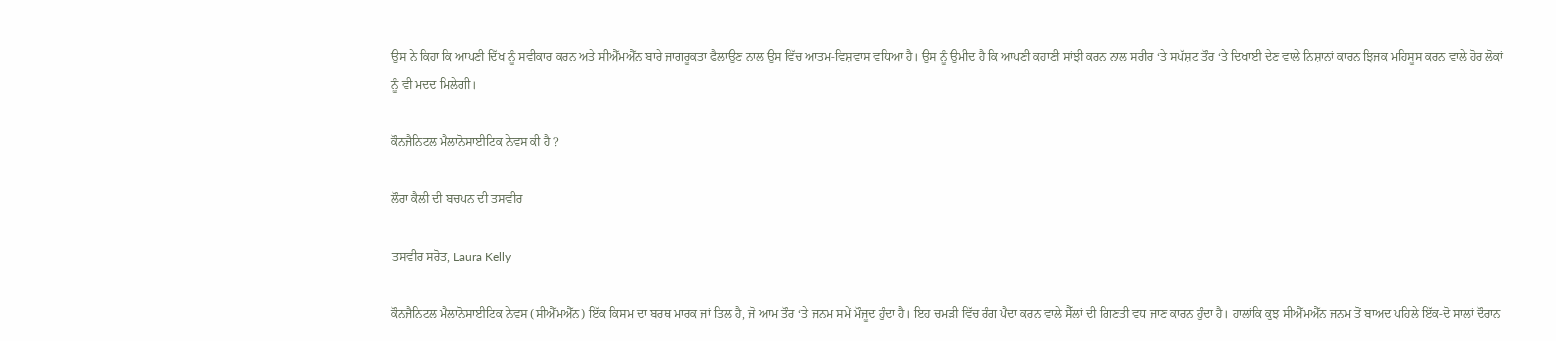ਉਸ ਨੇ ਕਿਹਾ ਕਿ ਆਪਣੀ ਦਿੱਖ ਨੂੰ ਸਵੀਕਾਰ ਕਰਨ ਅਤੇ ਸੀਐੱਮਐੱਨ ਬਾਰੇ ਜਾਗਰੂਕਤਾ ਫੈਲਾਉਣ ਨਾਲ ਉਸ ਵਿੱਚ ਆਤਮ-ਵਿਸ਼ਵਾਸ ਵਧਿਆ ਹੈ। ਉਸ ਨੂੰ ਉਮੀਦ ਹੈ ਕਿ ਆਪਣੀ ਕਹਾਣੀ ਸਾਂਝੀ ਕਰਨ ਨਾਲ ਸਰੀਰ ‘ਤੇ ਸਪੱਸ਼ਟ ਤੌਰ ‘ਤੇ ਦਿਖਾਈ ਦੇਣ ਵਾਲੇ ਨਿਸ਼ਾਨਾਂ ਕਾਰਨ ਝਿਜਕ ਮਹਿਸੂਸ ਕਰਨ ਵਾਲੇ ਹੋਰ ਲੋਕਾਂ ਨੂੰ ਵੀ ਮਦਦ ਮਿਲੇਗੀ।

ਕੌਨਜੈਨਿਟਲ ਮੈਲਾਨੋਸਾਈਟਿਕ ਨੇਵਸ ਕੀ ਹੈ ?

ਲੌਰਾ ਕੈਲੀ ਦੀ ਬਚਪਨ ਦੀ ਤਸਵੀਰ

ਤਸਵੀਰ ਸਰੋਤ, Laura Kelly

ਕੌਨਜੈਨਿਟਲ ਮੈਲਾਨੋਸਾਈਟਿਕ ਨੇਵਸ (ਸੀਐੱਮਐੱਨ) ਇੱਕ ਕਿਸਮ ਦਾ ਬਰਥ ਮਾਰਕ ਜਾਂ ਤਿਲ ਹੈ, ਜੋ ਆਮ ਤੌਰ ‘ਤੇ ਜਨਮ ਸਮੇਂ ਮੌਜੂਦ ਹੁੰਦਾ ਹੈ। ਇਹ ਚਮੜੀ ਵਿੱਚ ਰੰਗ ਪੈਦਾ ਕਰਨ ਵਾਲੇ ਸੈੱਲਾਂ ਦੀ ਗਿਣਤੀ ਵਧ ਜਾਣ ਕਾਰਨ ਹੁੰਦਾ ਹੈ। ਹਾਲਾਂਕਿ ਕੁਝ ਸੀਐੱਮਐੱਨ ਜਨਮ ਤੋਂ ਬਾਅਦ ਪਹਿਲੇ ਇੱਕ-ਦੋ ਸਾਲਾਂ ਦੌਰਾਨ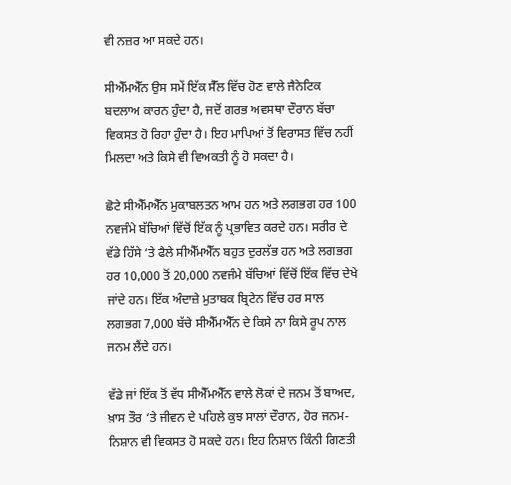ਵੀ ਨਜ਼ਰ ਆ ਸਕਦੇ ਹਨ।

ਸੀਐੱਮਐੱਨ ਉਸ ਸਮੇਂ ਇੱਕ ਸੈੱਲ ਵਿੱਚ ਹੋਣ ਵਾਲੇ ਜੈਨੇਟਿਕ ਬਦਲਾਅ ਕਾਰਨ ਹੁੰਦਾ ਹੈ, ਜਦੋਂ ਗਰਭ ਅਵਸਥਾ ਦੌਰਾਨ ਬੱਚਾ ਵਿਕਸਤ ਹੋ ਰਿਹਾ ਹੁੰਦਾ ਹੈ। ਇਹ ਮਾਪਿਆਂ ਤੋਂ ਵਿਰਾਸਤ ਵਿੱਚ ਨਹੀਂ ਮਿਲਦਾ ਅਤੇ ਕਿਸੇ ਵੀ ਵਿਅਕਤੀ ਨੂੰ ਹੋ ਸਕਦਾ ਹੈ।

ਛੋਟੇ ਸੀਐੱਮਐੱਨ ਮੁਕਾਬਲਤਨ ਆਮ ਹਨ ਅਤੇ ਲਗਭਗ ਹਰ 100 ਨਵਜੰਮੇ ਬੱਚਿਆਂ ਵਿੱਚੋਂ ਇੱਕ ਨੂੰ ਪ੍ਰਭਾਵਿਤ ਕਰਦੇ ਹਨ। ਸਰੀਰ ਦੇ ਵੱਡੇ ਹਿੱਸੇ ‘ਤੇ ਫੈਲੇ ਸੀਐੱਮਐੱਨ ਬਹੁਤ ਦੁਰਲੱਭ ਹਨ ਅਤੇ ਲਗਭਗ ਹਰ 10,000 ਤੋਂ 20,000 ਨਵਜੰਮੇ ਬੱਚਿਆਂ ਵਿੱਚੋਂ ਇੱਕ ਵਿੱਚ ਦੇਖੇ ਜਾਂਦੇ ਹਨ। ਇੱਕ ਅੰਦਾਜ਼ੇ ਮੁਤਾਬਕ ਬ੍ਰਿਟੇਨ ਵਿੱਚ ਹਰ ਸਾਲ ਲਗਭਗ 7,000 ਬੱਚੇ ਸੀਐੱਮਐੱਨ ਦੇ ਕਿਸੇ ਨਾ ਕਿਸੇ ਰੂਪ ਨਾਲ ਜਨਮ ਲੈਂਦੇ ਹਨ।

ਵੱਡੇ ਜਾਂ ਇੱਕ ਤੋਂ ਵੱਧ ਸੀਐੱਮਐੱਨ ਵਾਲੇ ਲੋਕਾਂ ਦੇ ਜਨਮ ਤੋਂ ਬਾਅਦ, ਖ਼ਾਸ ਤੌਰ ‘ਤੇ ਜੀਵਨ ਦੇ ਪਹਿਲੇ ਕੁਝ ਸਾਲਾਂ ਦੌਰਾਨ, ਹੋਰ ਜਨਮ-ਨਿਸ਼ਾਨ ਵੀ ਵਿਕਸਤ ਹੋ ਸਕਦੇ ਹਨ। ਇਹ ਨਿਸ਼ਾਨ ਕਿੰਨੀ ਗਿਣਤੀ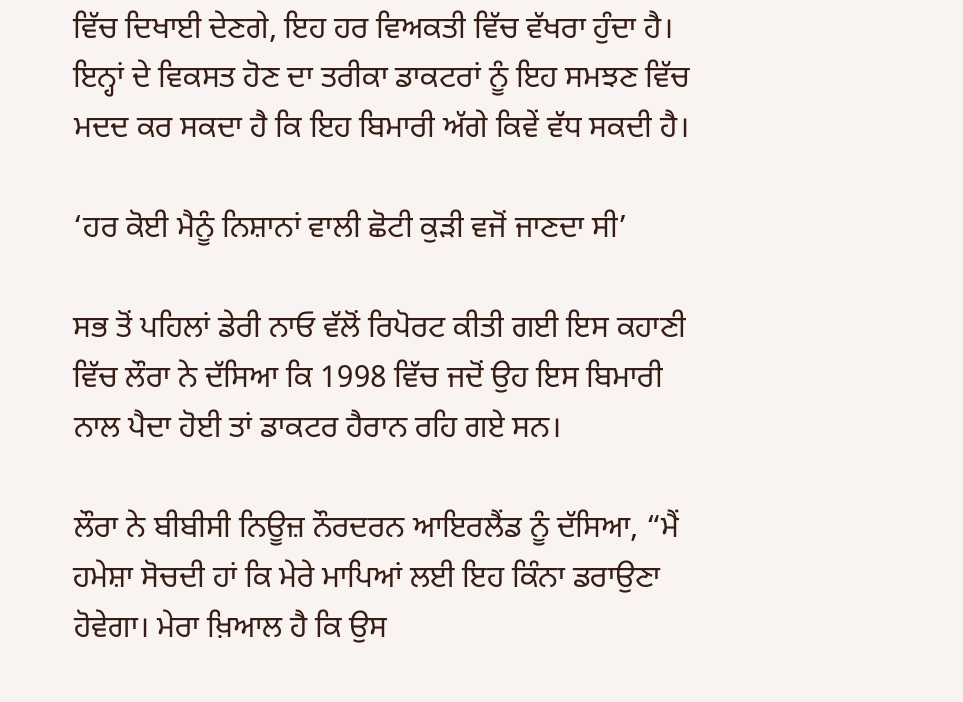ਵਿੱਚ ਦਿਖਾਈ ਦੇਣਗੇ, ਇਹ ਹਰ ਵਿਅਕਤੀ ਵਿੱਚ ਵੱਖਰਾ ਹੁੰਦਾ ਹੈ। ਇਨ੍ਹਾਂ ਦੇ ਵਿਕਸਤ ਹੋਣ ਦਾ ਤਰੀਕਾ ਡਾਕਟਰਾਂ ਨੂੰ ਇਹ ਸਮਝਣ ਵਿੱਚ ਮਦਦ ਕਰ ਸਕਦਾ ਹੈ ਕਿ ਇਹ ਬਿਮਾਰੀ ਅੱਗੇ ਕਿਵੇਂ ਵੱਧ ਸਕਦੀ ਹੈ।

‘ਹਰ ਕੋਈ ਮੈਨੂੰ ਨਿਸ਼ਾਨਾਂ ਵਾਲੀ ਛੋਟੀ ਕੁੜੀ ਵਜੋਂ ਜਾਣਦਾ ਸੀ’

ਸਭ ਤੋਂ ਪਹਿਲਾਂ ਡੇਰੀ ਨਾਓ ਵੱਲੋਂ ਰਿਪੋਰਟ ਕੀਤੀ ਗਈ ਇਸ ਕਹਾਣੀ ਵਿੱਚ ਲੌਰਾ ਨੇ ਦੱਸਿਆ ਕਿ 1998 ਵਿੱਚ ਜਦੋਂ ਉਹ ਇਸ ਬਿਮਾਰੀ ਨਾਲ ਪੈਦਾ ਹੋਈ ਤਾਂ ਡਾਕਟਰ ਹੈਰਾਨ ਰਹਿ ਗਏ ਸਨ।

ਲੌਰਾ ਨੇ ਬੀਬੀਸੀ ਨਿਊਜ਼ ਨੌਰਦਰਨ ਆਇਰਲੈਂਡ ਨੂੰ ਦੱਸਿਆ, “ਮੈਂ ਹਮੇਸ਼ਾ ਸੋਚਦੀ ਹਾਂ ਕਿ ਮੇਰੇ ਮਾਪਿਆਂ ਲਈ ਇਹ ਕਿੰਨਾ ਡਰਾਉਣਾ ਹੋਵੇਗਾ। ਮੇਰਾ ਖ਼ਿਆਲ ਹੈ ਕਿ ਉਸ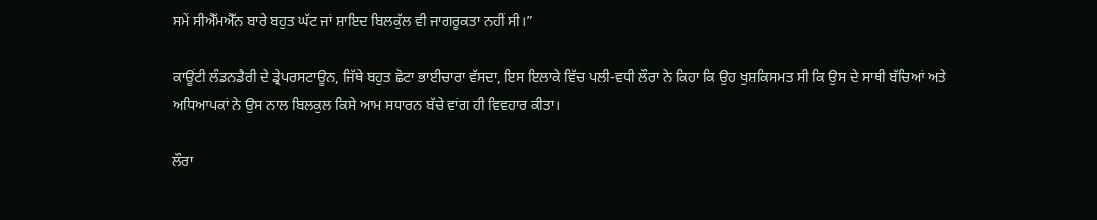ਸਮੇਂ ਸੀਐੱਮਐੱਨ ਬਾਰੇ ਬਹੁਤ ਘੱਟ ਜਾਂ ਸ਼ਾਇਦ ਬਿਲਕੁੱਲ ਵੀ ਜਾਗਰੂਕਤਾ ਨਹੀਂ ਸੀ।”

ਕਾਊਂਟੀ ਲੰਡਨਡੈਰੀ ਦੇ ਡ੍ਰੇਪਰਸਟਾਊਨ, ਜਿੱਥੇ ਬਹੁਤ ਛੋਟਾ ਭਾਈਚਾਰਾ ਵੱਸਦਾ, ਇਸ ਇਲਾਕੇ ਵਿੱਚ ਪਲੀ-ਵਧੀ ਲੌਰਾ ਨੇ ਕਿਹਾ ਕਿ ਉਹ ਖੁਸ਼ਕਿਸਮਤ ਸੀ ਕਿ ਉਸ ਦੇ ਸਾਥੀ ਬੱਚਿਆਂ ਅਤੇ ਅਧਿਆਪਕਾਂ ਨੇ ਉਸ ਨਾਲ ਬਿਲਕੁਲ ਕਿਸੇ ਆਮ ਸਧਾਰਨ ਬੱਚੇ ਵਾਂਗ ਹੀ ਵਿਵਹਾਰ ਕੀਤਾ।

ਲੌਰਾ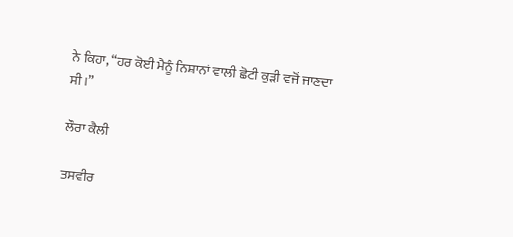ਨੇ ਕਿਹਾ, “ਹਰ ਕੋਈ ਮੈਨੂੰ ਨਿਸ਼ਾਨਾਂ ਵਾਲੀ ਛੋਟੀ ਕੁੜੀ ਵਜੋਂ ਜਾਣਦਾ ਸੀ।”

ਲੌਰਾ ਕੈਲੀ

ਤਸਵੀਰ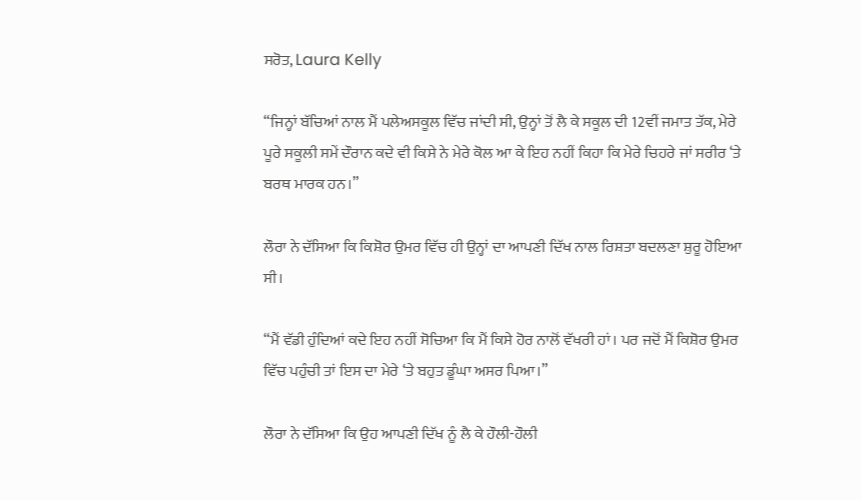ਸਰੋਤ, Laura Kelly

“ਜਿਨ੍ਹਾਂ ਬੱਚਿਆਂ ਨਾਲ ਮੈਂ ਪਲੇਅਸਕੂਲ ਵਿੱਚ ਜਾਂਦੀ ਸੀ, ਉਨ੍ਹਾਂ ਤੋਂ ਲੈ ਕੇ ਸਕੂਲ ਦੀ 12ਵੀਂ ਜਮਾਤ ਤੱਕ, ਮੇਰੇ ਪੂਰੇ ਸਕੂਲੀ ਸਮੇਂ ਦੌਰਾਨ ਕਦੇ ਵੀ ਕਿਸੇ ਨੇ ਮੇਰੇ ਕੋਲ ਆ ਕੇ ਇਹ ਨਹੀਂ ਕਿਹਾ ਕਿ ਮੇਰੇ ਚਿਹਰੇ ਜਾਂ ਸਰੀਰ ‘ਤੇ ਬਰਥ ਮਾਰਕ ਹਨ।”

ਲੌਰਾ ਨੇ ਦੱਸਿਆ ਕਿ ਕਿਸ਼ੋਰ ਉਮਰ ਵਿੱਚ ਹੀ ਉਨ੍ਹਾਂ ਦਾ ਆਪਣੀ ਦਿੱਖ ਨਾਲ ਰਿਸ਼ਤਾ ਬਦਲਣਾ ਸ਼ੁਰੂ ਹੋਇਆ ਸੀ।

“ਮੈਂ ਵੱਡੀ ਹੁੰਦਿਆਂ ਕਦੇ ਇਹ ਨਹੀਂ ਸੋਚਿਆ ਕਿ ਮੈਂ ਕਿਸੇ ਹੋਰ ਨਾਲੋਂ ਵੱਖਰੀ ਹਾਂ। ਪਰ ਜਦੋਂ ਮੈਂ ਕਿਸ਼ੋਰ ਉਮਰ ਵਿੱਚ ਪਹੁੰਚੀ ਤਾਂ ਇਸ ਦਾ ਮੇਰੇ ‘ਤੇ ਬਹੁਤ ਡੂੰਘਾ ਅਸਰ ਪਿਆ।”

ਲੌਰਾ ਨੇ ਦੱਸਿਆ ਕਿ ਉਹ ਆਪਣੀ ਦਿੱਖ ਨੂੰ ਲੈ ਕੇ ਹੌਲੀ-ਹੌਲੀ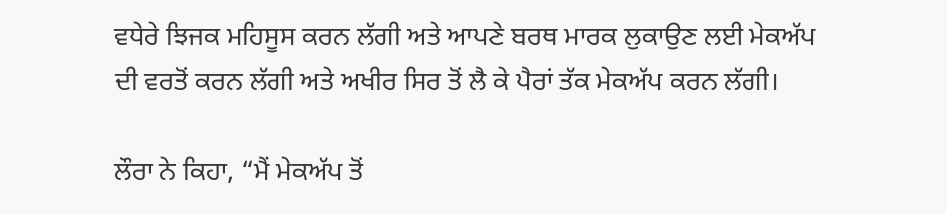ਵਧੇਰੇ ਝਿਜਕ ਮਹਿਸੂਸ ਕਰਨ ਲੱਗੀ ਅਤੇ ਆਪਣੇ ਬਰਥ ਮਾਰਕ ਲੁਕਾਉਣ ਲਈ ਮੇਕਅੱਪ ਦੀ ਵਰਤੋਂ ਕਰਨ ਲੱਗੀ ਅਤੇ ਅਖੀਰ ਸਿਰ ਤੋਂ ਲੈ ਕੇ ਪੈਰਾਂ ਤੱਕ ਮੇਕਅੱਪ ਕਰਨ ਲੱਗੀ।

ਲੌਰਾ ਨੇ ਕਿਹਾ, “ਮੈਂ ਮੇਕਅੱਪ ਤੋਂ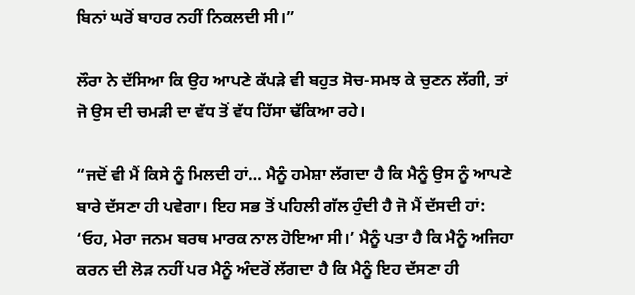ਬਿਨਾਂ ਘਰੋਂ ਬਾਹਰ ਨਹੀਂ ਨਿਕਲਦੀ ਸੀ।”

ਲੌਰਾ ਨੇ ਦੱਸਿਆ ਕਿ ਉਹ ਆਪਣੇ ਕੱਪੜੇ ਵੀ ਬਹੁਤ ਸੋਚ-ਸਮਝ ਕੇ ਚੁਣਨ ਲੱਗੀ, ਤਾਂ ਜੋ ਉਸ ਦੀ ਚਮੜੀ ਦਾ ਵੱਧ ਤੋਂ ਵੱਧ ਹਿੱਸਾ ਢੱਕਿਆ ਰਹੇ।

“ਜਦੋਂ ਵੀ ਮੈਂ ਕਿਸੇ ਨੂੰ ਮਿਲਦੀ ਹਾਂ… ਮੈਨੂੰ ਹਮੇਸ਼ਾ ਲੱਗਦਾ ਹੈ ਕਿ ਮੈਨੂੰ ਉਸ ਨੂੰ ਆਪਣੇ ਬਾਰੇ ਦੱਸਣਾ ਹੀ ਪਵੇਗਾ। ਇਹ ਸਭ ਤੋਂ ਪਹਿਲੀ ਗੱਲ ਹੁੰਦੀ ਹੈ ਜੋ ਮੈਂ ਦੱਸਦੀ ਹਾਂ: ‘ਓਹ, ਮੇਰਾ ਜਨਮ ਬਰਥ ਮਾਰਕ ਨਾਲ ਹੋਇਆ ਸੀ।’ ਮੈਨੂੰ ਪਤਾ ਹੈ ਕਿ ਮੈਨੂੰ ਅਜਿਹਾ ਕਰਨ ਦੀ ਲੋੜ ਨਹੀਂ ਪਰ ਮੈਨੂੰ ਅੰਦਰੋਂ ਲੱਗਦਾ ਹੈ ਕਿ ਮੈਨੂੰ ਇਹ ਦੱਸਣਾ ਹੀ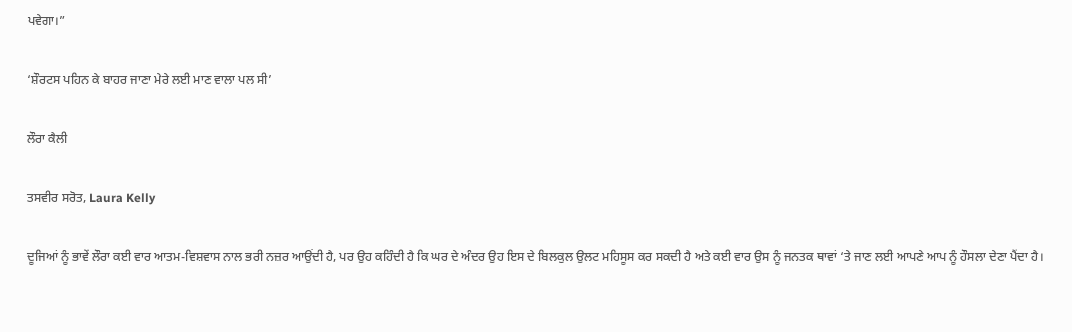ਪਵੇਗਾ।”

‘ਸ਼ੌਰਟਸ ਪਹਿਨ ਕੇ ਬਾਹਰ ਜਾਣਾ ਮੇਰੇ ਲਈ ਮਾਣ ਵਾਲਾ ਪਲ ਸੀ’

ਲੌਰਾ ਕੈਲੀ

ਤਸਵੀਰ ਸਰੋਤ, Laura Kelly

ਦੂਜਿਆਂ ਨੂੰ ਭਾਵੇਂ ਲੌਰਾ ਕਈ ਵਾਰ ਆਤਮ-ਵਿਸ਼ਵਾਸ ਨਾਲ ਭਰੀ ਨਜ਼ਰ ਆਉਂਦੀ ਹੈ, ਪਰ ਉਹ ਕਹਿੰਦੀ ਹੈ ਕਿ ਘਰ ਦੇ ਅੰਦਰ ਉਹ ਇਸ ਦੇ ਬਿਲਕੁਲ ਉਲਟ ਮਹਿਸੂਸ ਕਰ ਸਕਦੀ ਹੈ ਅਤੇ ਕਈ ਵਾਰ ਉਸ ਨੂੰ ਜਨਤਕ ਥਾਵਾਂ ‘ਤੇ ਜਾਣ ਲਈ ਆਪਣੇ ਆਪ ਨੂੰ ਹੌਸਲਾ ਦੇਣਾ ਪੈਂਦਾ ਹੈ।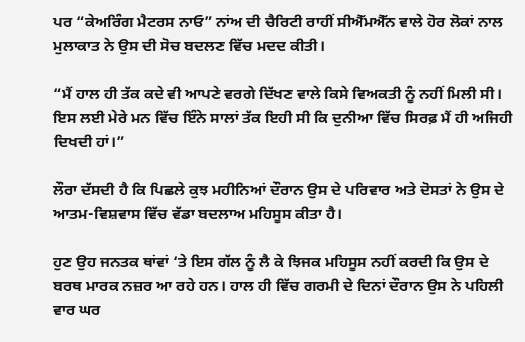ਪਰ “ਕੇਅਰਿੰਗ ਮੈਟਰਸ ਨਾਓ” ਨਾਂਅ ਦੀ ਚੈਰਿਟੀ ਰਾਹੀਂ ਸੀਐੱਮਐੱਨ ਵਾਲੇ ਹੋਰ ਲੋਕਾਂ ਨਾਲ ਮੁਲਾਕਾਤ ਨੇ ਉਸ ਦੀ ਸੋਚ ਬਦਲਣ ਵਿੱਚ ਮਦਦ ਕੀਤੀ।

“ਮੈਂ ਹਾਲ ਹੀ ਤੱਕ ਕਦੇ ਵੀ ਆਪਣੇ ਵਰਗੇ ਦਿੱਖਣ ਵਾਲੇ ਕਿਸੇ ਵਿਅਕਤੀ ਨੂੰ ਨਹੀਂ ਮਿਲੀ ਸੀ। ਇਸ ਲਈ ਮੇਰੇ ਮਨ ਵਿੱਚ ਇੰਨੇ ਸਾਲਾਂ ਤੱਕ ਇਹੀ ਸੀ ਕਿ ਦੁਨੀਆ ਵਿੱਚ ਸਿਰਫ਼ ਮੈਂ ਹੀ ਅਜਿਹੀ ਦਿਖਦੀ ਹਾਂ।”

ਲੌਰਾ ਦੱਸਦੀ ਹੈ ਕਿ ਪਿਛਲੇ ਕੁਝ ਮਹੀਨਿਆਂ ਦੌਰਾਨ ਉਸ ਦੇ ਪਰਿਵਾਰ ਅਤੇ ਦੋਸਤਾਂ ਨੇ ਉਸ ਦੇ ਆਤਮ-ਵਿਸ਼ਵਾਸ ਵਿੱਚ ਵੱਡਾ ਬਦਲਾਅ ਮਹਿਸੂਸ ਕੀਤਾ ਹੈ।

ਹੁਣ ਉਹ ਜਨਤਕ ਥਾਂਵਾਂ ‘ਤੇ ਇਸ ਗੱਲ ਨੂੰ ਲੈ ਕੇ ਝਿਜਕ ਮਹਿਸੂਸ ਨਹੀਂ ਕਰਦੀ ਕਿ ਉਸ ਦੇ ਬਰਥ ਮਾਰਕ ਨਜ਼ਰ ਆ ਰਹੇ ਹਨ। ਹਾਲ ਹੀ ਵਿੱਚ ਗਰਮੀ ਦੇ ਦਿਨਾਂ ਦੌਰਾਨ ਉਸ ਨੇ ਪਹਿਲੀ ਵਾਰ ਘਰ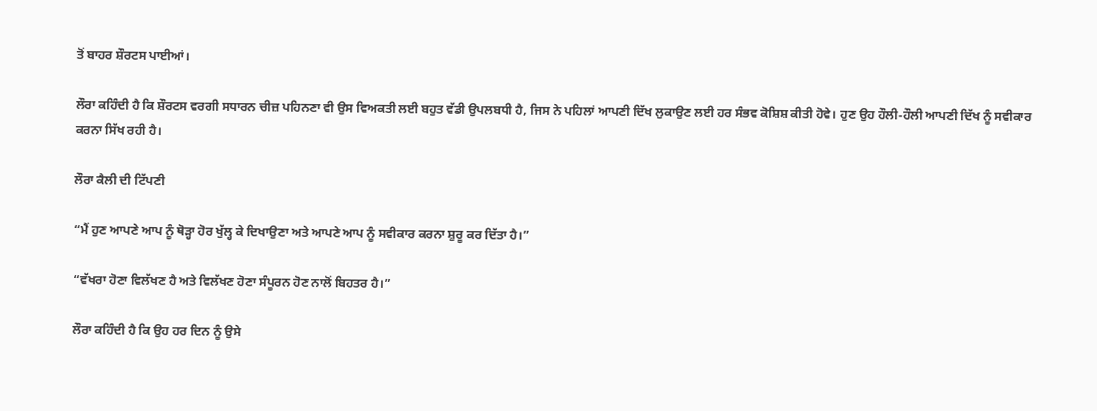ਤੋਂ ਬਾਹਰ ਸ਼ੌਰਟਸ ਪਾਈਆਂ।

ਲੌਰਾ ਕਹਿੰਦੀ ਹੈ ਕਿ ਸ਼ੌਰਟਸ ਵਰਗੀ ਸਧਾਰਨ ਚੀਜ਼ ਪਹਿਨਣਾ ਵੀ ਉਸ ਵਿਅਕਤੀ ਲਈ ਬਹੁਤ ਵੱਡੀ ਉਪਲਬਧੀ ਹੈ, ਜਿਸ ਨੇ ਪਹਿਲਾਂ ਆਪਣੀ ਦਿੱਖ ਲੁਕਾਉਣ ਲਈ ਹਰ ਸੰਭਵ ਕੋਸ਼ਿਸ਼ ਕੀਤੀ ਹੋਵੇ। ਹੁਣ ਉਹ ਹੌਲੀ-ਹੌਲੀ ਆਪਣੀ ਦਿੱਖ ਨੂੰ ਸਵੀਕਾਰ ਕਰਨਾ ਸਿੱਖ ਰਹੀ ਹੈ।

ਲੌਰਾ ਕੈਲੀ ਦੀ ਟਿੱਪਣੀ

“ਮੈਂ ਹੁਣ ਆਪਣੇ ਆਪ ਨੂੰ ਥੋੜ੍ਹਾ ਹੋਰ ਖੁੱਲ੍ਹ ਕੇ ਦਿਖਾਉਣਾ ਅਤੇ ਆਪਣੇ ਆਪ ਨੂੰ ਸਵੀਕਾਰ ਕਰਨਾ ਸ਼ੁਰੂ ਕਰ ਦਿੱਤਾ ਹੈ।”

“ਵੱਖਰਾ ਹੋਣਾ ਵਿਲੱਖਣ ਹੈ ਅਤੇ ਵਿਲੱਖਣ ਹੋਣਾ ਸੰਪੂਰਨ ਹੋਣ ਨਾਲੋਂ ਬਿਹਤਰ ਹੈ।”

ਲੌਰਾ ਕਹਿੰਦੀ ਹੈ ਕਿ ਉਹ ਹਰ ਦਿਨ ਨੂੰ ਉਸੇ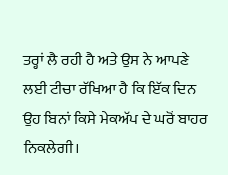ਤਰ੍ਹਾਂ ਲੈ ਰਹੀ ਹੈ ਅਤੇ ਉਸ ਨੇ ਆਪਣੇ ਲਈ ਟੀਚਾ ਰੱਖਿਆ ਹੈ ਕਿ ਇੱਕ ਦਿਨ ਉਹ ਬਿਨਾਂ ਕਿਸੇ ਮੇਕਅੱਪ ਦੇ ਘਰੋਂ ਬਾਹਰ ਨਿਕਲੇਗੀ।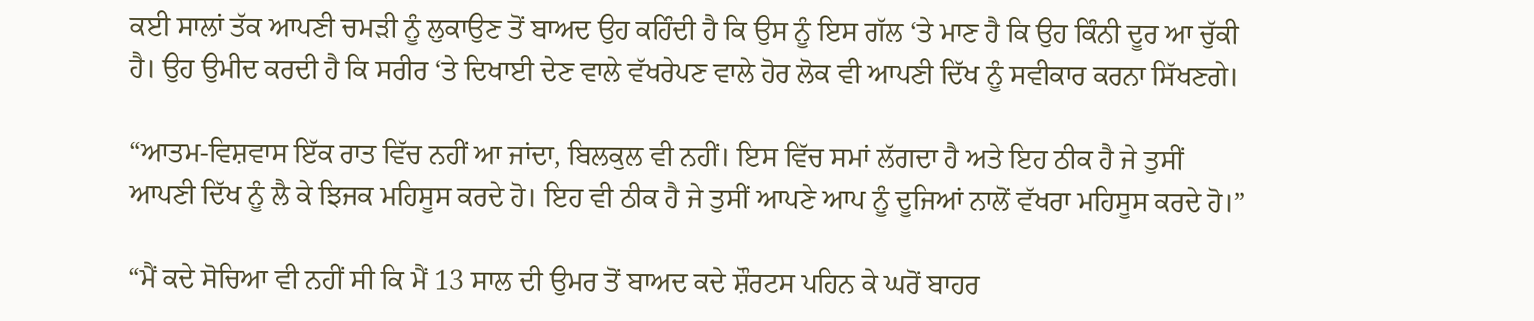ਕਈ ਸਾਲਾਂ ਤੱਕ ਆਪਣੀ ਚਮੜੀ ਨੂੰ ਲੁਕਾਉਣ ਤੋਂ ਬਾਅਦ ਉਹ ਕਹਿੰਦੀ ਹੈ ਕਿ ਉਸ ਨੂੰ ਇਸ ਗੱਲ ‘ਤੇ ਮਾਣ ਹੈ ਕਿ ਉਹ ਕਿੰਨੀ ਦੂਰ ਆ ਚੁੱਕੀ ਹੈ। ਉਹ ਉਮੀਦ ਕਰਦੀ ਹੈ ਕਿ ਸਰੀਰ ‘ਤੇ ਦਿਖਾਈ ਦੇਣ ਵਾਲੇ ਵੱਖਰੇਪਣ ਵਾਲੇ ਹੋਰ ਲੋਕ ਵੀ ਆਪਣੀ ਦਿੱਖ ਨੂੰ ਸਵੀਕਾਰ ਕਰਨਾ ਸਿੱਖਣਗੇ।

“ਆਤਮ-ਵਿਸ਼ਵਾਸ ਇੱਕ ਰਾਤ ਵਿੱਚ ਨਹੀਂ ਆ ਜਾਂਦਾ, ਬਿਲਕੁਲ ਵੀ ਨਹੀਂ। ਇਸ ਵਿੱਚ ਸਮਾਂ ਲੱਗਦਾ ਹੈ ਅਤੇ ਇਹ ਠੀਕ ਹੈ ਜੇ ਤੁਸੀਂ ਆਪਣੀ ਦਿੱਖ ਨੂੰ ਲੈ ਕੇ ਝਿਜਕ ਮਹਿਸੂਸ ਕਰਦੇ ਹੋ। ਇਹ ਵੀ ਠੀਕ ਹੈ ਜੇ ਤੁਸੀਂ ਆਪਣੇ ਆਪ ਨੂੰ ਦੂਜਿਆਂ ਨਾਲੋਂ ਵੱਖਰਾ ਮਹਿਸੂਸ ਕਰਦੇ ਹੋ।”

“ਮੈਂ ਕਦੇ ਸੋਚਿਆ ਵੀ ਨਹੀਂ ਸੀ ਕਿ ਮੈਂ 13 ਸਾਲ ਦੀ ਉਮਰ ਤੋਂ ਬਾਅਦ ਕਦੇ ਸ਼ੌਰਟਸ ਪਹਿਨ ਕੇ ਘਰੋਂ ਬਾਹਰ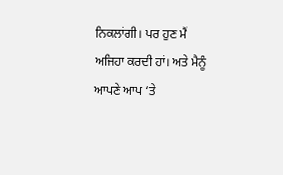ਨਿਕਲਾਂਗੀ। ਪਰ ਹੁਣ ਮੈਂ ਅਜਿਹਾ ਕਰਦੀ ਹਾਂ। ਅਤੇ ਮੈਨੂੰ ਆਪਣੇ ਆਪ ‘ਤੇ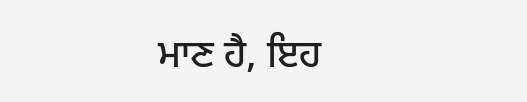ਮਾਣ ਹੈ, ਇਹ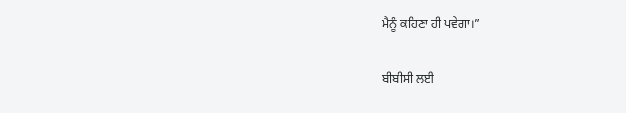ਮੈਨੂੰ ਕਹਿਣਾ ਹੀ ਪਵੇਗਾ।”

ਬੀਬੀਸੀ ਲਈ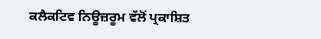ਕਲੈਕਟਿਵ ਨਿਊਜ਼ਰੂਮ ਵੱਲੋਂ ਪ੍ਰਕਾਸ਼ਿਤ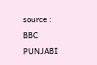source : BBC PUNJABI